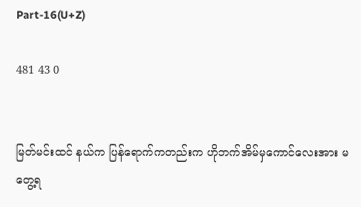Part-16(U+Z)

481 43 0


မြတ်မင်းထင် နယ်က ပြန်ရောက်ကတည်းက ဟိုဘက်အိမ်မှကောင်လေးအား မတွေ့ရ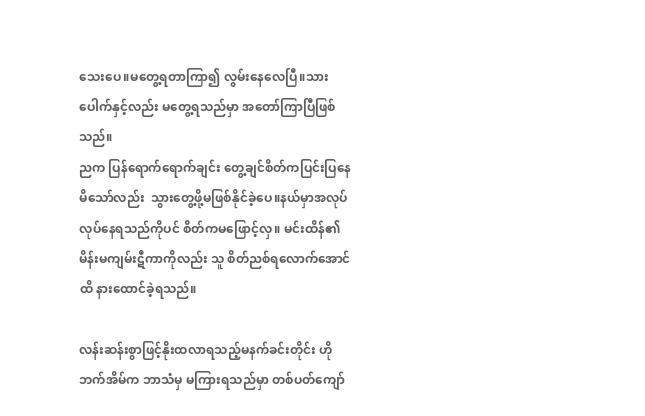သေးပေ။မတွေ့ရတာကြာ၍ လွမ်းနေလေပြီ။သားပေါက်နှင့်လည်း မတွေ့ရသည်မှာ အတော်ကြာပြီဖြစ်သည်။
ညက ပြန်ရောက်ရောက်ချင်း တွေ့ချင်စိတ်ကပြင်းပြနေမိသော်လည်း  သွားတွေ့ဖို့မဖြစ်နိုင်ခဲ့ပေ။နယ်မှာအလုပ်လုပ်နေရသည်ကိုပင် စိတ်ကမဖြောင့်လှ။ မင်းထိန်၏ မိန်းမကျမ်းဋီကာကိုလည်း သူ စိတ်ညစ်ရလောက်အောင်ထိ နားထောင်ခဲ့ရသည်။

လန်းဆန်းစွာဖြင့်နိုးထလာရသည့်မနက်ခင်းတိုင်း ဟိုဘက်အိမ်က ဘာသံမှ မကြားရသည်မှာ တစ်ပတ်ကျော်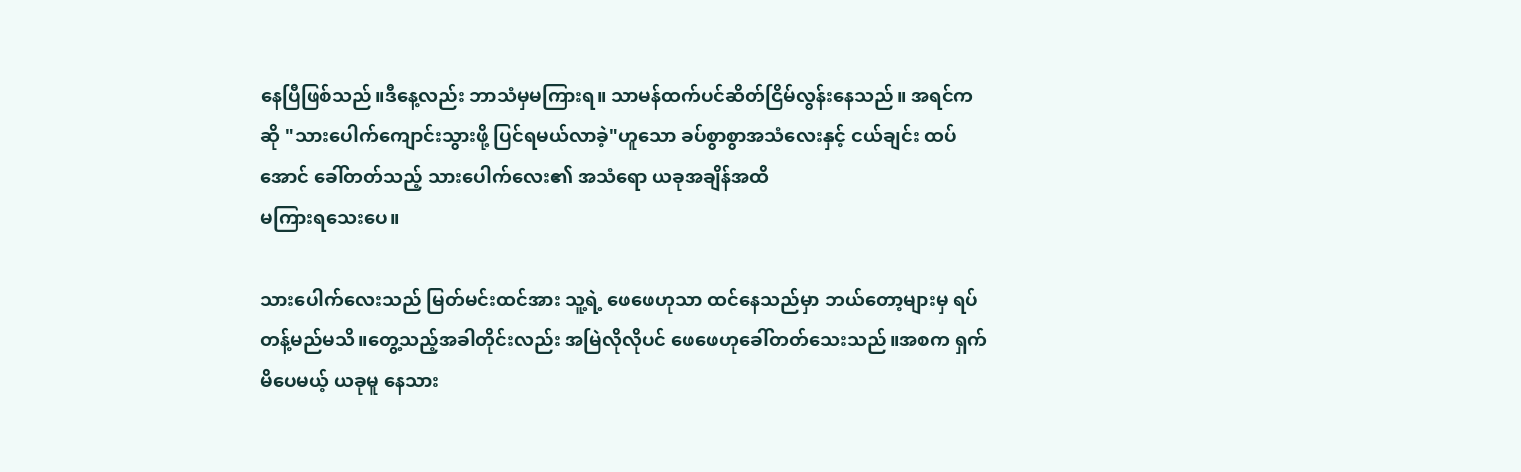နေပြီဖြစ်သည်။ဒီနေ့လည်း ဘာသံမှမကြားရ။ သာမန်ထက်ပင်ဆိတ်ငြိမ်လွန်းနေသည်။ အရင်ကဆို "သားပေါက်ကျောင်းသွားဖို့ ပြင်ရမယ်လာခဲ့"ဟူသော ခပ်စွာစွာအသံလေးနှင့် ငယ်ချင်း ထပ်အောင် ခေါ်တတ်သည့် သားပေါက်လေး၏ အသံရော ယခုအချိန်အထိ
မကြားရသေးပေ။

သားပေါက်လေးသည် မြတ်မင်းထင်အား သူ့ရဲ့ ဖေဖေဟုသာ ထင်နေသည်မှာ ဘယ်တော့များမှ ရပ်တန့်မည်မသိ။တွေ့သည့်အခါတိုင်းလည်း အမြဲလိုလိုပင် ဖေဖေဟုခေါ်တတ်သေးသည်။အစက ရှက်မိပေမယ့် ယခုမူ နေသား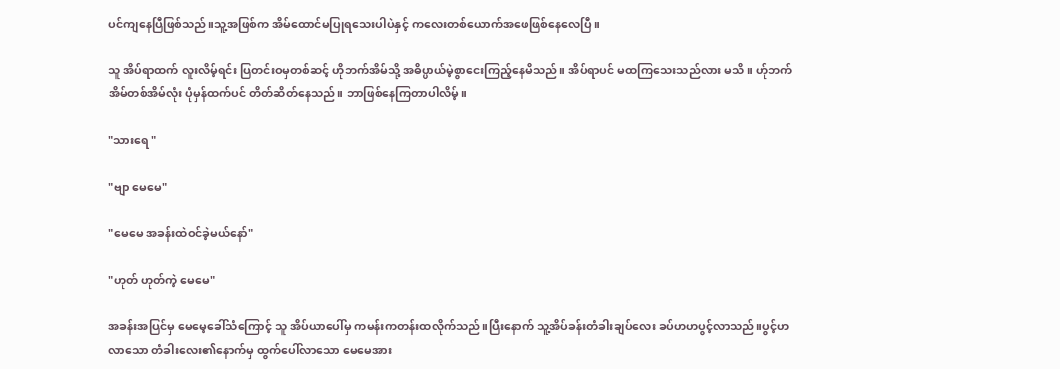ပင်ကျနေပြီဖြစ်သည်။သူ့အဖြစ်က အိမ်ထောင်မပြုရသေးပါပဲနှင့် ကလေးတစ်ယောက်အဖေဖြစ်နေလေပြီ။

သူ အိပ်ရာထက် လူးလိမ့်ရင်း ပြတင်းဝမှတစ်ဆင့် ဟိုဘက်အိမ်သို့ အဓိပ္ပာယ်မဲ့စွာငေးကြည့်နေမိသည်။ အိပ်ရာပင် မထကြသေးသည်လား မသိ။ ဟ်ုဘက်အိမ်တစ်အိမ်လုံး ပုံမှန်ထက်ပင် တိတ်ဆိတ်နေသည်။ ဘာဖြစ်နေကြတာပါလိမ့်။

"သားရေ "

"ဗျာ မေမေ"

"မေမေ အခန်းထဲဝင်ခဲ့မယ်နော်"

"ဟုတ် ဟုတ်ကဲ့ မေမေ"

အခန်းအပြင်မှ မေမေ့ခေါ်သံကြောင့် သူ အိပ်ယာပေါ်မှ ကမန်းကတန်းထလိုက်သည်။ပြီးနောက် သူ့အိပ်ခန်းတံခါးချပ်လေး ခပ်ဟဟပွင့်လာသည်။ပွင့်ဟလာသော တံခါးလေး၏နောက်မှ ထွက်ပေါ်လာသော မေမေအား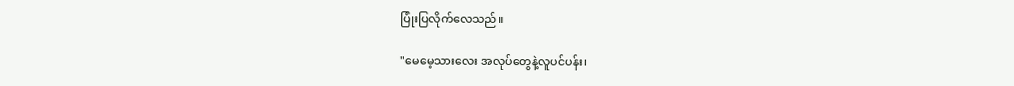ပြုံးပြလိုက်လေသည်။

"မေမေ့သားလေး အလုပ်တွေနဲ့လူပင်ပန်း၊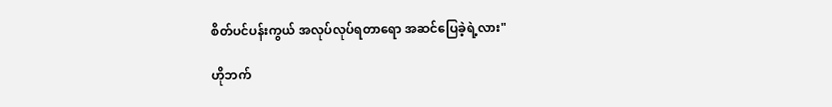စိတ်ပင်ပန်းကွယ် အလုပ်လုပ်ရတာရော အဆင်ပြေခဲ့ရဲ့လား"

ဟိုဘက်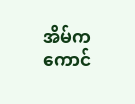အိမ်ကကောင်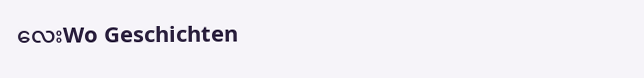လေးWo Geschichten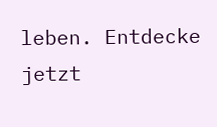leben. Entdecke jetzt